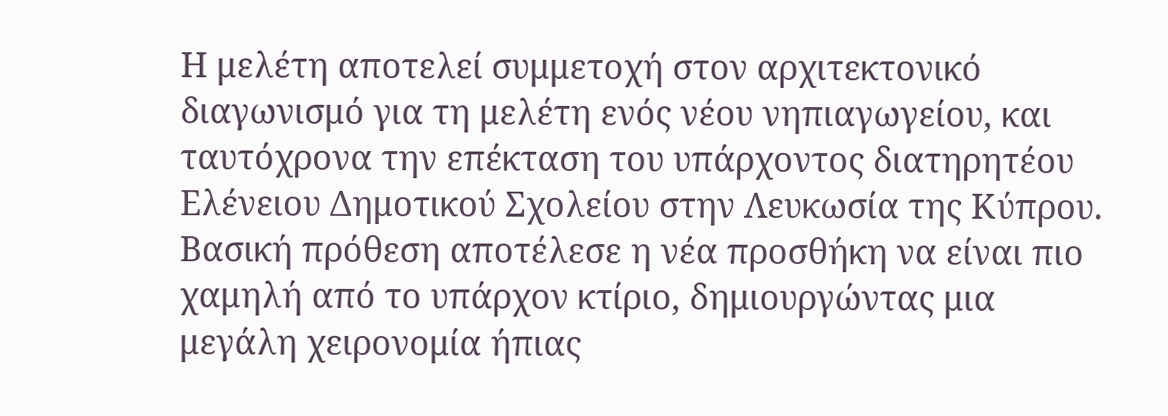Η μελέτη αποτελεί συμμετοχή στον αρχιτεκτονικό διαγωνισμό για τη μελέτη ενός νέου νηπιαγωγείου, και ταυτόχρονα την επέκταση του υπάρχοντος διατηρητέου Ελένειου Δημοτικού Σχολείου στην Λευκωσία της Κύπρου.
Βασική πρόθεση αποτέλεσε η νέα προσθήκη να είναι πιο χαμηλή από το υπάρχον κτίριο, δημιουργώντας μια μεγάλη χειρονομία ήπιας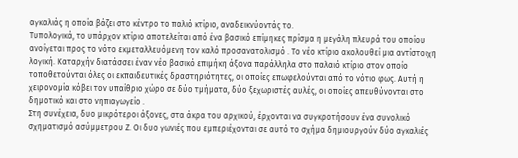αγκαλιάς η οποία βάζει στο κέντρο το παλιό κτίριο, αναδεικνύοντάς το.
Τυπολογικά, το υπάρχον κτίριο αποτελείται από ένα βασικό επίμηκες πρίσμα η μεγάλη πλευρά του οποίου ανοίγεται προς το νότο εκμεταλλευόμενη τον καλό προσανατολισμό . Το νέο κτίριο ακολουθεί μια αντίστοιχη λογική. Καταρχήν διατάσσει έναν νέο βασικό επιμήκη άξονα παράλληλα στο παλαιό κτίριο στον οποίο τοποθετούνται όλες οι εκπαιδευτικές δραστηριότητες, οι οποίες επωφελούνται από το νότιο φως. Αυτή η χειρονομία κόβει τον υπαίθριο χώρο σε δύο τμήματα, δύο ξεχωριστές αυλές, οι οποίες απευθύνονται στο δημοτικό και στο νηπιαγωγείο .
Στη συνέχεια, δυο μικρότεροι άξονες, στα άκρα του αρχικού, έρχονται να συγκροτήσουν ένα συνολικό σχηματισμό ασύμμετρου Ζ. Οι δυο γωνιές που εμπεριέχονται σε αυτό το σχήμα δημιουργούν δύο αγκαλιές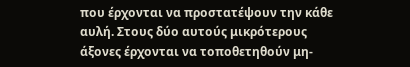που έρχονται να προστατέψουν την κάθε αυλή. Στους δύο αυτούς μικρότερους άξονες έρχονται να τοποθετηθούν μη-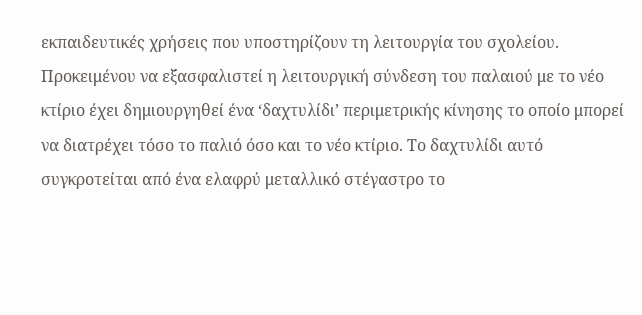εκπαιδευτικές χρήσεις που υποστηρίζουν τη λειτουργία του σχολείου.
Προκειμένου να εξασφαλιστεί η λειτουργική σύνδεση του παλαιού με το νέο κτίριο έχει δημιουργηθεί ένα ‘δαχτυλίδι’ περιμετρικής κίνησης το οποίο μπορεί να διατρέχει τόσο το παλιό όσο και το νέο κτίριο. Το δαχτυλίδι αυτό συγκροτείται από ένα ελαφρύ μεταλλικό στέγαστρο το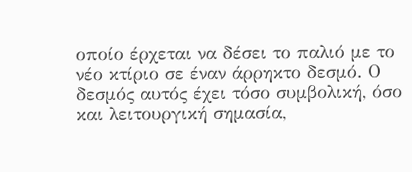οποίο έρχεται να δέσει το παλιό με το νέο κτίριο σε έναν άρρηκτο δεσμό. Ο δεσμός αυτός έχει τόσο συμβολική, όσο και λειτουργική σημασία,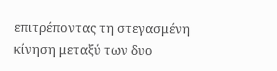επιτρέποντας τη στεγασμένη κίνηση μεταξύ των δυο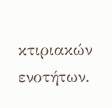κτιριακών ενοτήτων.